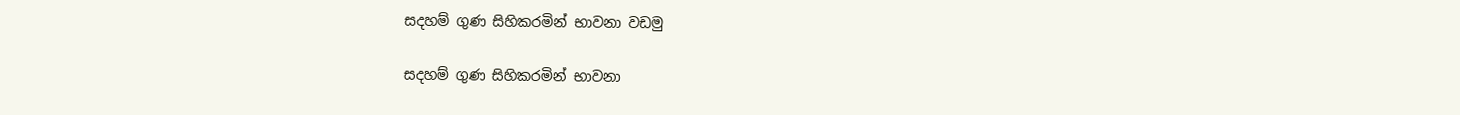සදහම් ගුණ සිහිකරමින් භාවනා වඩමු

සදහම් ගුණ සිහිකරමින් භාවනා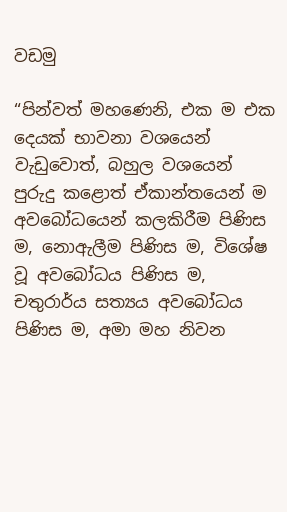වඩමු

“පින්වත් මහණෙනි, එක ම එක දෙයක් භාවනා වශයෙන් වැඩුවොත්, බහුල වශයෙන් පුරුදු කළොත් ඒකාන්තයෙන් ම අවබෝධයෙන් කලකිරීම පිණිස ම, නොඇලීම පිණිස ම, විශේෂ වූ අවබෝධය පිණිස ම, චතුරාර්ය සත්‍යය අවබෝධය පිණිස ම, අමා මහ නිවන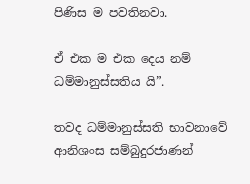පිණිස ම පවතිනවා.

ඒ එක ම එක දෙය නම් ධම්මානුස්සතිය යි”.

තවද ධම්මානුස්සති භාවනාවේ ආනිශංස සම්බුදුරජාණන්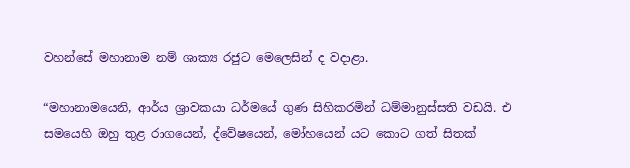වහන්සේ මහානාම නම් ශාක්‍ය රජුට මෙලෙසින් ද වදාළා.

“මහානාමයෙනි, ආර්ය ශ්‍රාවකයා ධර්මයේ ගුණ සිහිකරමින් ධම්මානුස්සති වඩයි. එ සමයෙහි ඔහු තුළ රාගයෙන්, ද්වේෂයෙන්, මෝහයෙන් යට කොට ගත් සිතක්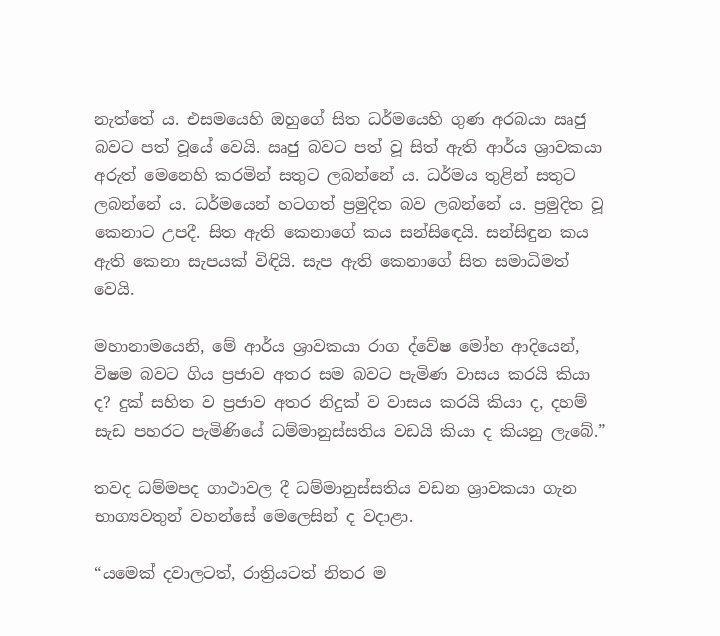නැත්තේ ය. එසමයෙහි ඔහුගේ සිත ධර්මයෙහි ගුණ අරබයා ඍජු බවට පත් වූයේ වෙයි. ඍජු බවට පත් වූ සිත් ඇති ආර්ය ශ්‍රාවකයා අරුත් මෙනෙහි කරමින් සතුට ලබන්නේ ය. ධර්මය තුළින් සතුට ලබන්නේ ය. ධර්මයෙන් හටගත් ප්‍රමුදිත බව ලබන්නේ ය. ප්‍රමුදිත වූ කෙනාට උපදී. සිත ඇති කෙනාගේ කය සන්සිඳෙයි. සන්සිඳුන කය ඇති කෙනා සැපයක් විඳියි. සැප ඇති කෙනාගේ සිත සමාධිමත් වෙයි.

මහානාමයෙනි, මේ ආර්ය ශ්‍රාවකයා රාග ද්වේෂ මෝහ ආදියෙන්, විෂම බවට ගිය ප්‍රජාව අතර සම බවට පැමිණ වාසය කරයි කියා ද? දුක් සහිත ව ප්‍රජාව අතර නිදුක් ව වාසය කරයි කියා ද, දහම් සැඩ පහරට පැමිණියේ ධම්මානුස්සතිය වඩයි කියා ද කියනු ලැබේ.”

තවද ධම්මපද ගාථාවල දී ධම්මානුස්සතිය වඩන ශ්‍රාවකයා ගැන භාග්‍යවතුන් වහන්සේ මෙලෙසින් ද වදාළා.

“යමෙක් දවාලටත්, රාත්‍රියටත් නිතර ම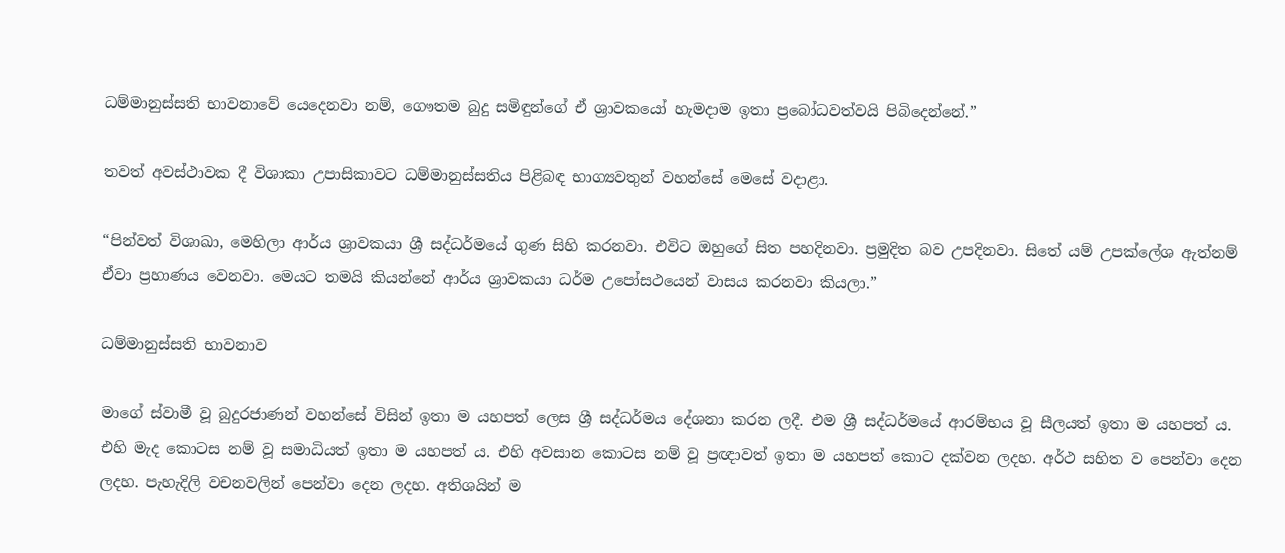ධම්මානුස්සති භාවනාවේ යෙදෙනවා නම්, ගෞතම බුදු සමිඳුන්ගේ ඒ ශ්‍රාවකයෝ හැමදාම ඉතා ප්‍රබෝධවත්වයි පිබිදෙන්නේ.”

තවත් අවස්ථාවක දී විශාකා උපාසිකාවට ධම්මානුස්සතිය පිළිබඳ භාග්‍යවතුන් වහන්සේ මෙසේ වදාළා.

“පින්වත් විශාඛා, මෙහිලා ආර්ය ශ්‍රාවකයා ශ්‍රී සද්ධර්මයේ ගුණ සිහි කරනවා. එවිට ඔහුගේ සිත පහදිනවා. ප්‍රමුදිත බව උපදිනවා. සිතේ යම් උපක්ලේශ ඇත්නම් ඒවා ප්‍රහාණය වෙනවා. මෙයට තමයි කියන්නේ ආර්ය ශ්‍රාවකයා ධර්ම උපෝසථයෙන් වාසය කරනවා කියලා.”

ධම්මානුස්සති භාවනාව

මාගේ ස්වාමී වූ බුදුරජාණන් වහන්සේ විසින් ඉතා ම යහපත් ලෙස ශ්‍රී සද්ධර්මය දේශනා කරන ලදී. එම ශ්‍රී සද්ධර්මයේ ආරම්භය වූ සීලයත් ඉතා ම යහපත් ය. එහි මැද කොටස නම් වූ සමාධියත් ඉතා ම යහපත් ය. එහි අවසාන කොටස නම් වූ ප්‍රඥාවත් ඉතා ම යහපත් කොට දක්වන ලදහ. අර්ථ සහිත ව පෙන්වා දෙන ලදහ. පැහැදිලි වචනවලින් පෙන්වා දෙන ලදහ. අතිශයින් ම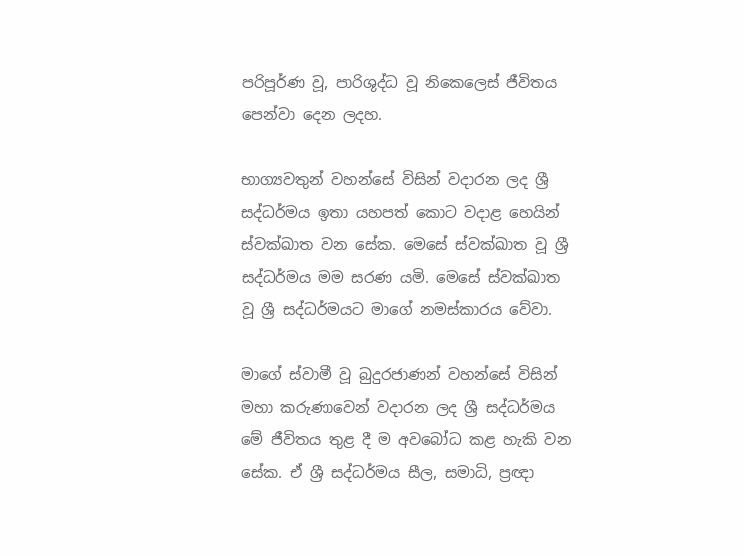පරිපූර්ණ වූ, පාරිශුද්ධ වූ නිකෙලෙස් ජීවිතය පෙන්වා දෙන ලදහ.

භාග්‍යවතුන් වහන්සේ විසින් වදාරන ලද ශ්‍රී සද්ධර්මය ඉතා යහපත් කොට වදාළ හෙයින් ස්වක්ඛාත වන සේක. මෙසේ ස්වක්ඛාත වූ ශ්‍රී සද්ධර්මය මම සරණ යමි. මෙසේ ස්වක්ඛාත වූ ශ්‍රී සද්ධර්මයට මාගේ නමස්කාරය වේවා.

මාගේ ස්වාමී වූ බුදුරජාණන් වහන්සේ විසින් මහා කරුණාවෙන් වදාරන ලද ශ්‍රී සද්ධර්මය මේ ජීවිතය තුළ දී ම අවබෝධ කළ හැකි වන සේක. ඒ ශ්‍රී සද්ධර්මය සීල, සමාධි, ප්‍රඥා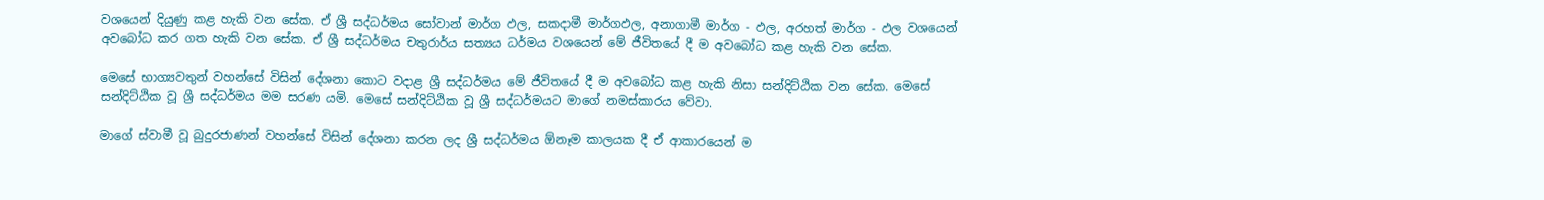වශයෙන් දියුණු කළ හැකි වන සේක. ඒ ශ්‍රී සද්ධර්මය සෝවාන් මාර්ග ඵල, සකදාමී මාර්ගඵල, අනාගාමී මාර්ග - ඵල, අරහත් මාර්ග - ඵල වශයෙන් අවබෝධ කර ගත හැකි වන සේක. ඒ ශ්‍රී සද්ධර්මය චතුරාර්ය සත්‍යය ධර්මය වශයෙන් මේ ජීවිතයේ දී ම අවබෝධ කළ හැකි වන සේක.

මෙසේ භාග්‍යවතුන් වහන්සේ විසින් දේශනා කොට වදාළ ශ්‍රී සද්ධර්මය මේ ජීවිතයේ දී ම අවබෝධ කළ හැකි නිසා සන්දිට්ඨික වන සේක. මෙසේ සන්දිට්ඨික වූ ශ්‍රී සද්ධර්මය මම සරණ යමි. මෙසේ සන්දිට්ඨික වූ ශ්‍රී සද්ධර්මයට මාගේ නමස්කාරය වේවා.

මාගේ ස්වාමී වූ බුදුරජාණන් වහන්සේ විසින් දේශනා කරන ලද ශ්‍රී සද්ධර්මය ඕනෑම කාලයක දී ඒ ආකාරයෙන් ම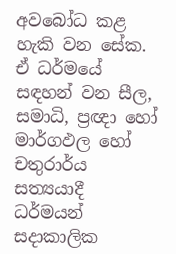අවබෝධ කළ හැකි වන සේක. ඒ ධර්මයේ සඳහන් වන සීල, සමාධි, ප්‍රඥා හෝ මාර්ගඵල හෝ චතුරාර්ය සත්‍යයාදී ධර්මයන් සදාකාලික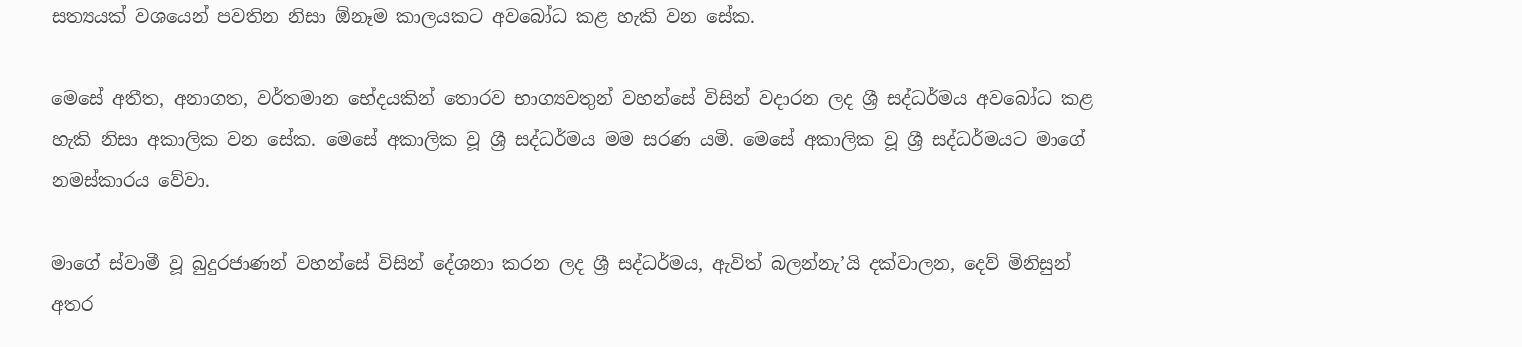සත්‍යයක් වශයෙන් පවතින නිසා ඕනෑම කාලයකට අවබෝධ කළ හැකි වන සේක.

මෙසේ අතීත, අනාගත, වර්තමාන භේදයකින් තොරව භාග්‍යවතුන් වහන්සේ විසින් වදාරන ලද ශ්‍රී සද්ධර්මය අවබෝධ කළ හැකි නිසා අකාලික වන සේක. මෙසේ අකාලික වූ ශ්‍රී සද්ධර්මය මම සරණ යමි. මෙසේ අකාලික වූ ශ්‍රී සද්ධර්මයට මාගේ නමස්කාරය වේවා.

මාගේ ස්වාමී වූ බුදුරජාණන් වහන්සේ විසින් දේශනා කරන ලද ශ්‍රී සද්ධර්මය, ඇවිත් බලන්නැ’යි දක්වාලන, දෙව් මිනිසුන් අතර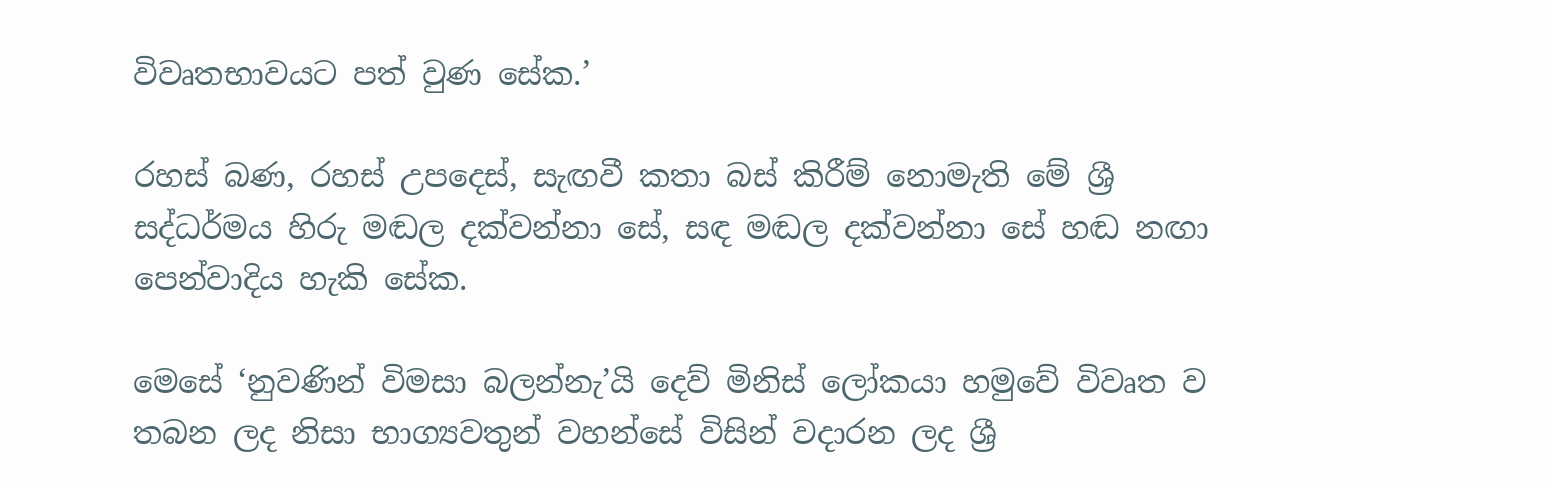විවෘතභාවයට පත් වුණ සේක.’

රහස් බණ, රහස් උපදෙස්, සැඟවී කතා බස් කිරීම් නොමැති මේ ශ්‍රී සද්ධර්මය හිරු මඬල දක්වන්නා සේ, සඳ මඬල දක්වන්නා සේ හඬ නඟා පෙන්වාදිය හැකි සේක.

මෙසේ ‘නුවණින් විමසා බලන්නැ’යි දෙව් මිනිස් ලෝකයා හමුවේ විවෘත ව තබන ලද නිසා භාග්‍යවතුන් වහන්සේ විසින් වදාරන ලද ශ්‍රී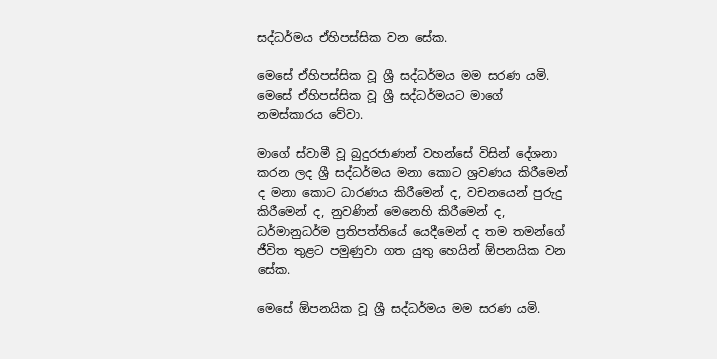සද්ධර්මය ඒහිපස්සික වන සේක.

මෙසේ ඒහිපස්සික වූ ශ්‍රී සද්ධර්මය මම සරණ යමි. මෙසේ ඒහිපස්සික වූ ශ්‍රී සද්ධර්මයට මාගේ නමස්කාරය වේවා.

මාගේ ස්වාමී වූ බුදුරජාණන් වහන්සේ විසින් දේශනා කරන ලද ශ්‍රී සද්ධර්මය මනා කොට ශ්‍රවණය කිරීමෙන් ද මනා කොට ධාරණය කිරීමෙන් ද, වචනයෙන් පුරුදු කිරීමෙන් ද, නුවණින් මෙනෙහි කිරීමෙන් ද, ධර්මානුධර්ම ප්‍රතිපත්තියේ යෙදීමෙන් ද තම තමන්ගේ ජීවිත තුළට පමුණුවා ගත යුතු හෙයින් ඕපනයික වන සේක.

මෙසේ ඕපනයික වූ ශ්‍රී සද්ධර්මය මම සරණ යමි.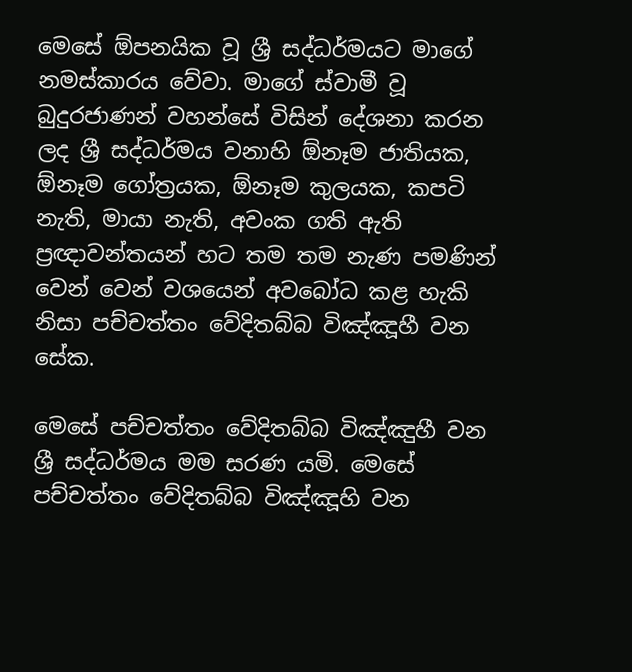මෙසේ ඕපනයික වූ ශ්‍රී සද්ධර්මයට මාගේ නමස්කාරය වේවා. මාගේ ස්වාමී වූ බුදුරජාණන් වහන්සේ විසින් දේශනා කරන ලද ශ්‍රී සද්ධර්මය වනාහි ඕනෑම ජාතියක, ඕනෑම ගෝත්‍රයක, ඕනෑම කුලයක, කපටි නැති, මායා නැති, අවංක ගති ඇති ප්‍රඥාවන්තයන් හට තම තම නැණ පමණින් වෙන් වෙන් වශයෙන් අවබෝධ කළ හැකි නිසා පච්චත්තං වේදිතබ්බ විඤ්ඤූහී වන සේක.

මෙසේ පච්චත්තං වේදිතබ්බ විඤ්ඤුහී වන ශ්‍රී සද්ධර්මය මම සරණ යමි. මෙසේ පච්චත්තං වේදිතබ්බ විඤ්ඤූහි වන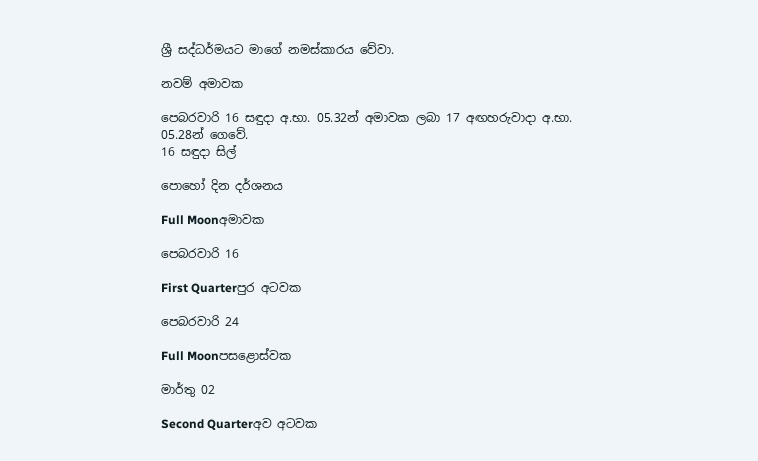ශ්‍රී සද්ධර්මයට මාගේ නමස්කාරය වේවා.

නවම් අමාවක

පෙබරවාරි 16 සඳුදා අ.භා. 05.32න් අමාවක ලබා 17 අඟහරුවාදා අ.භා. 05.28න් ගෙවේ.
16 සඳුදා සිල්

පොහෝ දින දර්ශනය

Full Moonඅමාවක

පෙබරවාරි 16

First Quarterපුර අටවක

පෙබරවාරි 24

Full Moonපසළොස්වක

මාර්තු 02

Second Quarterඅව අටවක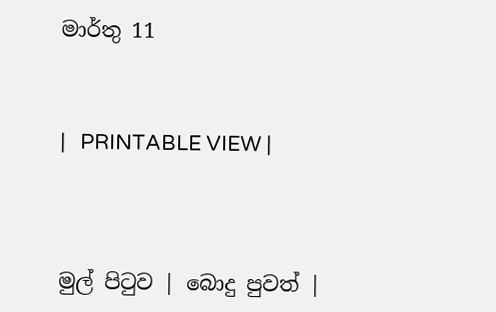මාර්තු 11



|   PRINTABLE VIEW |




මුල් පිටුව | බොදු පුවත් |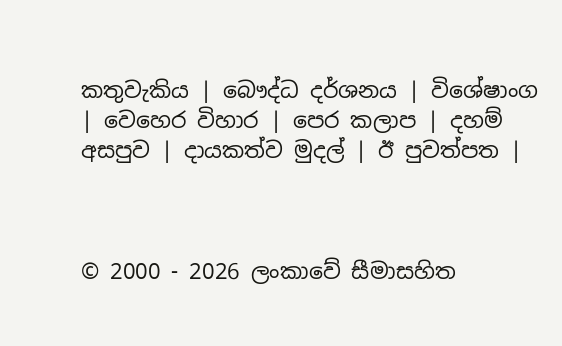කතුවැකිය | බෞද්ධ දර්ශනය | විශේෂාංග | වෙහෙර විහාර | පෙර කලාප | දහම් අසපුව | දායකත්ව මුදල් | ඊ පුවත්පත |



© 2000 - 2026 ලංකාවේ සීමාසහිත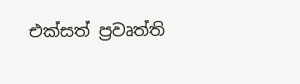එක්සත් ප්‍රවෘත්ති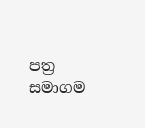පත්‍ර සමාගම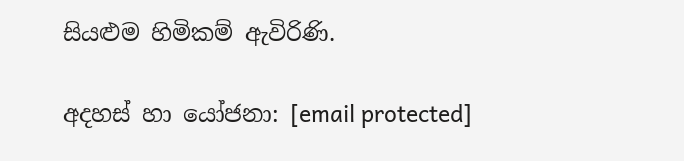සියළුම හිමිකම් ඇවිරිණි.

අදහස් හා යෝජනා: [email protected]